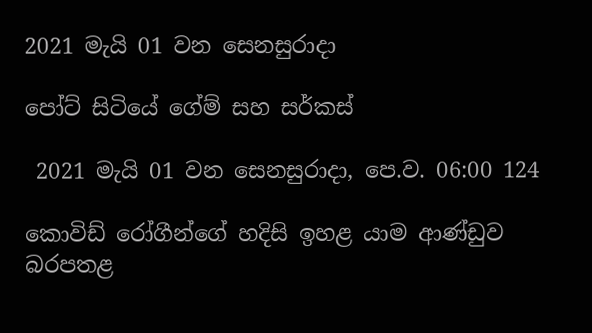2021 මැයි 01 වන සෙනසුරාදා

පෝට් සිටියේ ගේම් සහ සර්කස්

 2021 මැයි 01 වන සෙනසුරාදා, පෙ.ව. 06:00 124

කොවිඩ් රෝගීන්ගේ හදිසි ඉහළ යාම ආණ්ඩුව බරපතළ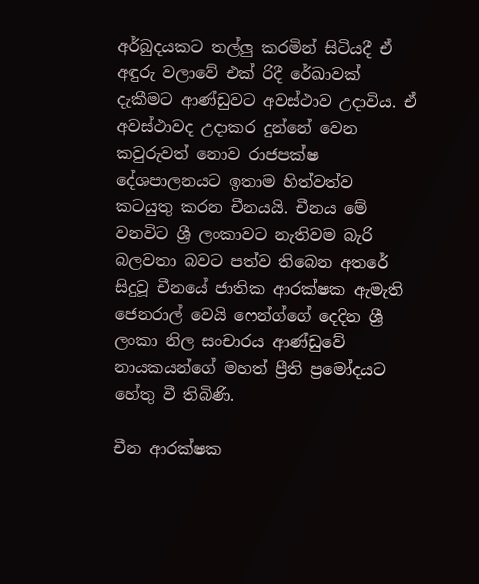අර්බුදයකට තල්ලු කරමින් සිටියදී ඒ අඳුරු වලාවේ එක් රිදී රේඛාවක් දැකීමට ආණ්ඩුවට අවස්ථාව උදාවිය. ඒ අවස්ථාවද උදාකර දුන්නේ වෙන කවුරුවත් නොව රාජපක්ෂ දේශපාලනයට ඉතාම හිත්වත්ව  කටයුතු කරන චීනයයි. චීනය මේ වනවිට ශ්‍රී ලංකාවට නැතිවම බැරි බලවතා බවට පත්ව තිබෙන අතරේ සිදුවූ චීනයේ ජාතික ආරක්ෂක ඇමැති ජෙනරාල් වෙයි ෆෙන්ග්ගේ දෙදින ශ්‍රී ලංකා නිල සංචාරය ආණ්ඩුවේ නායකයන්ගේ මහත් ප්‍රීති ප්‍රමෝදයට හේතු වී තිබිණි.

චීන ආරක්ෂක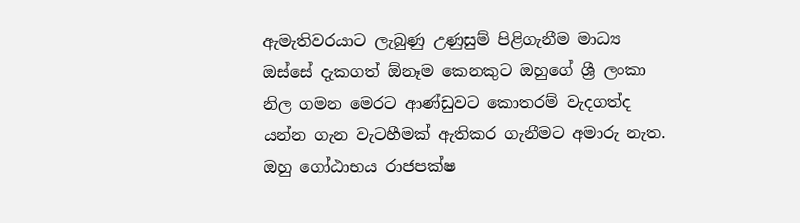ඇමැතිවරයාට ලැබුණු උණුසුම් පිළිගැනීම මාධ්‍ය ඔස්සේ දැකගත් ඕනෑම කෙනකුට ඔහුගේ ශ්‍රී ලංකා නිල ගමන මෙරට ආණ්ඩුවට කොතරම් වැදගත්ද යන්න ගැන වැටහීමක් ඇතිකර ගැනීමට අමාරු නැත. ඔහු ගෝඨාභය රාජපක්ෂ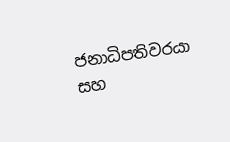ජනාධිපතිවරයා සහ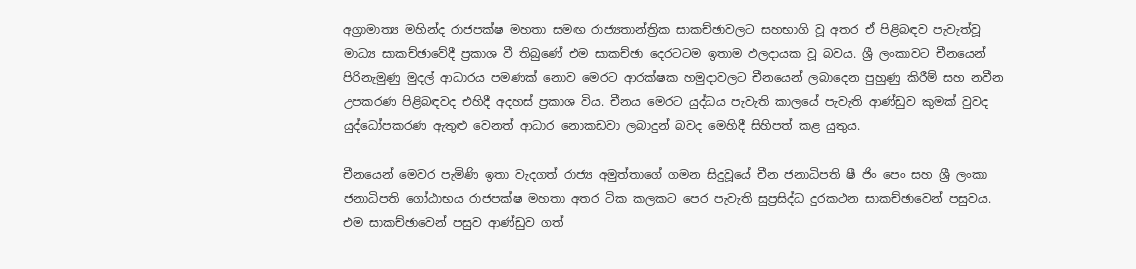අග්‍රාමාත්‍ය මහින්ද රාජපක්ෂ මහතා සමඟ රාජ්‍යතාන්ත්‍රික සාකච්ඡාවලට සහභාගි වූ අතර ඒ පිළිබඳව පැවැත්වූ මාධ්‍ය සාකච්ඡාවේදී ප්‍රකාශ වී තිබුණේ එම සාකච්ඡා දෙරටටම ඉතාම ඵලදායක වූ බවය. ශ්‍රී ලංකාවට චීනයෙන් පිරිනැමුණු මුදල් ආධාරය පමණක් නොව මෙරට ආරක්ෂක හමුදාවලට චීනයෙන් ලබාදෙන පුහුණු කිරීම් සහ නවීන උපකරණ පිළිබඳවද එහිදී අදහස් ප්‍රකාශ විය. චීනය මෙරට යුද්ධය පැවැති කාලයේ පැවැති ආණ්ඩුව කුමක් වුවද යුද්ධෝපකරණ ඇතුළු වෙනත් ආධාර නොකඩවා ලබාදුන් බවද මෙහිදී සිහිපත් කළ යුතුය.

චීනයෙන් මෙවර පැමිණි ඉතා වැදගත් රාජ්‍ය අමුත්තාගේ ගමන සිදුවූයේ චීන ජනාධිපති ෂී ජිං පෙං සහ ශ්‍රී ලංකා ජනාධිපති ගෝඨාභය රාජපක්ෂ මහතා අතර ටික කලකට පෙර පැවැති සුප්‍රසිද්ධ දුරකථන සාකච්ඡාවෙන් පසුවය. එම සාකච්ඡාවෙන් පසුව ආණ්ඩුව ගත්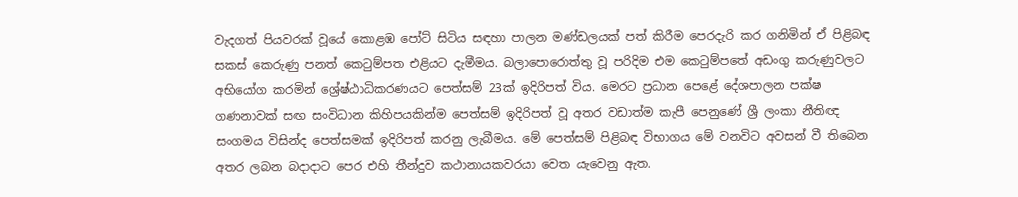වැදගත් පියවරක් වූයේ කොළඹ පෝට් සිටිය සඳහා පාලන මණ්ඩලයක් පත් කිරීම පෙරදැරි කර ගනිමින් ඒ පිළිබඳ සකස් කෙරුණු පනත් කෙටුම්පත එළියට දැමීමය. බලාපොරොත්තු වූ පරිදිම එම කෙටුම්පතේ අඩංගු කරුණුවලට අභියෝග කරමින් ශ්‍රේෂ්ඨාධිකරණයට පෙත්සම් 23ක් ඉදිරිපත් විය. මෙරට ප්‍රධාන පෙළේ දේශපාලන පක්ෂ ගණනාවක් සඟ සංවිධාන කිහිපයකින්ම පෙත්සම් ඉදිරිපත් වූ අතර වඩාත්ම කැපී පෙනුණේ ශ්‍රී ලංකා නීතිඥ සංගමය විසින්ද පෙත්සමක් ඉදිරිපත් කරනු ලැබීමය. මේ පෙත්සම් පිළිබඳ විභාගය මේ වනවිට අවසන් වී තිබෙන අතර ලබන බදාදාට පෙර එහි තීන්දුව කථානායකවරයා වෙත යැවෙනු ඇත.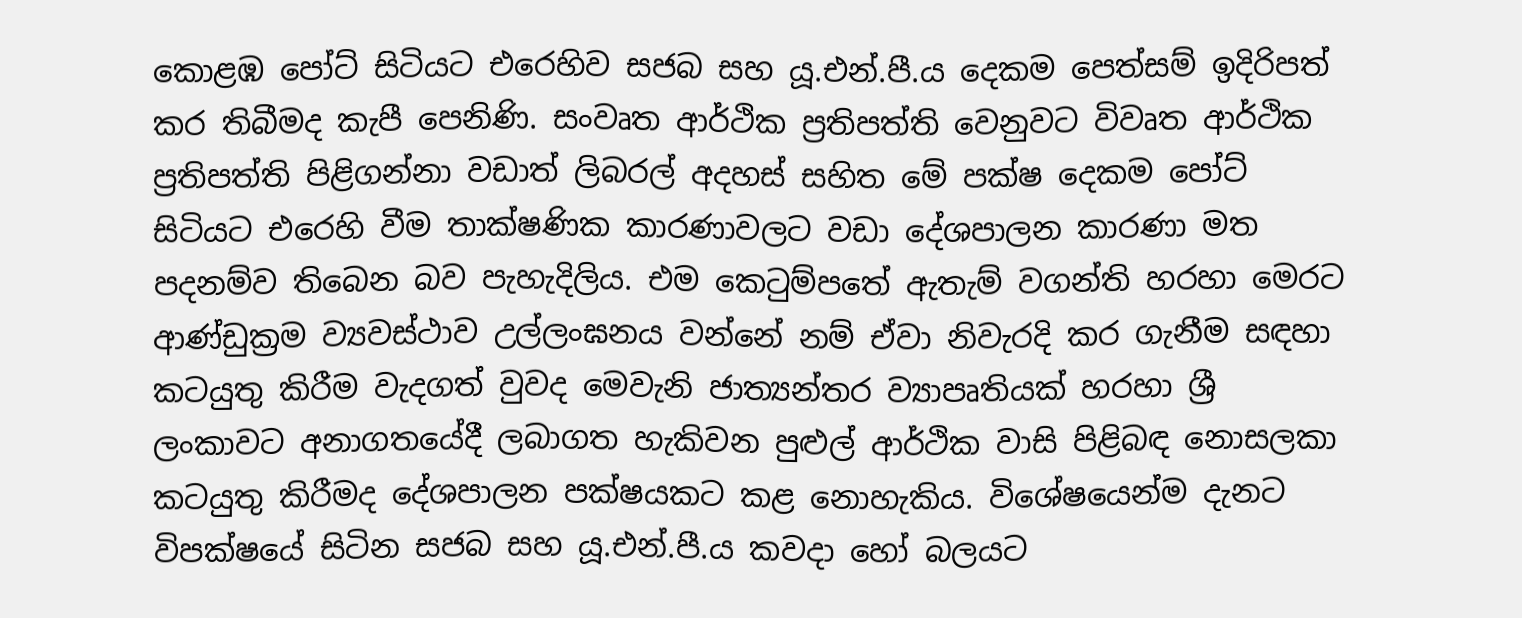කොළඹ පෝට් සිටියට එරෙහිව සජබ සහ යූ.එන්.පී.ය දෙකම පෙත්සම් ඉදිරිපත් කර තිබීමද කැපී පෙනිණි. සංවෘත ආර්ථික ප්‍රතිපත්ති වෙනුවට විවෘත ආර්ථික ප්‍රතිපත්ති පිළිගන්නා වඩාත් ලිබරල් අදහස් සහිත මේ පක්ෂ දෙකම පෝට් සිටියට එරෙහි වීම තාක්ෂණික කාරණාවලට වඩා දේශපාලන කාරණා මත පදනම්ව තිබෙන බව පැහැදිලිය. එම කෙටුම්පතේ ඇතැම් වගන්ති හරහා මෙරට ආණ්ඩුක්‍රම ව්‍යවස්ථාව උල්ලංඝනය වන්නේ නම් ඒවා නිවැරදි කර ගැනීම සඳහා කටයුතු කිරීම වැදගත් වුවද මෙවැනි ජාත්‍යන්තර ව්‍යාපෘතියක් හරහා ශ්‍රී ලංකාවට අනාගතයේදී ලබාගත හැකිවන පුළුල් ආර්ථික වාසි පිළිබඳ නොසලකා කටයුතු කිරීමද දේශපාලන පක්ෂයකට කළ නොහැකිය. විශේෂයෙන්ම දැනට විපක්ෂයේ සිටින සජබ සහ යූ.එන්.පී.ය කවදා හෝ බලයට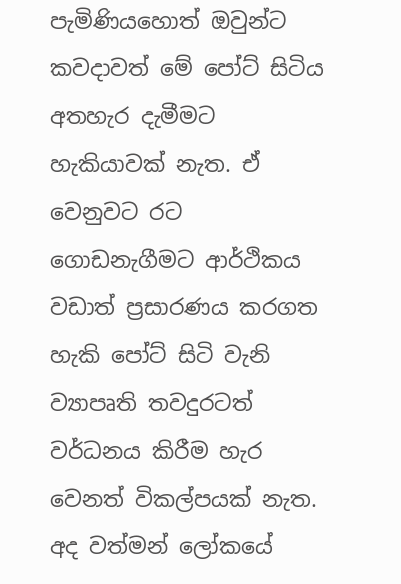පැමිණියහොත් ඔවුන්ට කවදාවත් මේ පෝට් සිටිය අතහැර දැමීමට හැකියාවක් නැත. ඒ වෙනුවට රට ගොඩනැගීමට ආර්ථිකය වඩාත් ප්‍රසාරණය කරගත හැකි පෝට් සිටි වැනි ව්‍යාපෘති තවදුරටත් වර්ධනය කිරීම හැර වෙනත් විකල්පයක් නැත. අද වත්මන් ලෝකයේ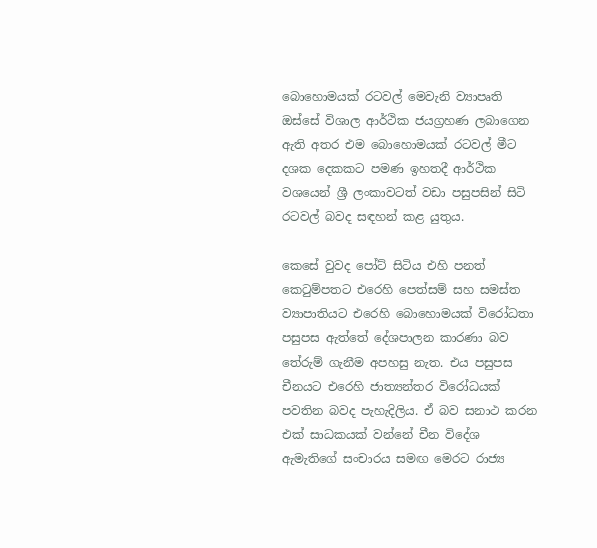බොහොමයක් රටවල් මෙවැනි ව්‍යාපෘති ඔස්සේ විශාල ආර්ථික ජයග්‍රහණ ලබාගෙන ඇති අතර එම බොහොමයක් රටවල් මීට දශක දෙකකට පමණ ඉහතදී ආර්ථික වශයෙන් ශ්‍රී ලංකාවටත් වඩා පසුපසින් සිටි රටවල් බවද සඳහන් කළ යුතුය.

කෙසේ වුවද පෝට් සිටිය එහි පනත් කෙටුම්පතට එරෙහි පෙත්සම් සහ සමස්ත ව්‍යාපාතියට එරෙහි බොහොමයක් විරෝධතා පසුපස ඇත්තේ දේශපාලන කාරණා බව තේරුම් ගැනීම අපහසු නැත. එය පසුපස චීනයට එරෙහි ජාත්‍යන්තර විරෝධයක් පවතින බවද පැහැදිලිය. ඒ බව සනාථ කරන එක් සාධකයක් වන්නේ චීන විදේශ ඇමැතිගේ සංචාරය සමඟ මෙරට රාජ්‍ය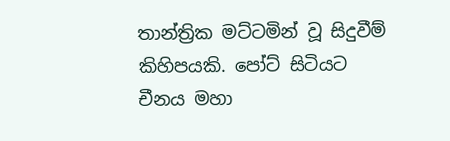තාන්ත්‍රික මට්ටමින් වූ සිදුවීම් කිහිපයකි. පෝට් සිටියට චීනය මහා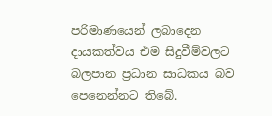පරිමාණයෙන් ලබාදෙන දායකත්වය එම සිදුවීම්වලට බලපාන ප්‍රධාන සාධකය බව පෙනෙන්නට තිබේ.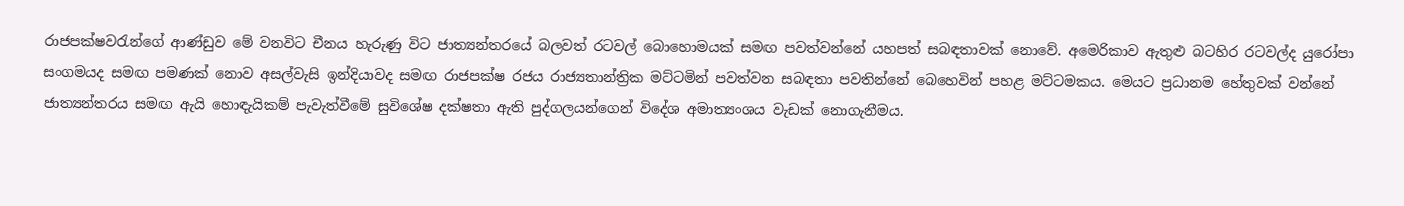රාජපක්ෂවරැන්ගේ ආණ්ඩුව මේ වනවිට චීනය හැරුණු විට ජාත්‍යන්තරයේ බලවත් රටවල් බොහොමයක් සමඟ පවත්වන්නේ යහපත් සබඳතාවක් නොවේ. අමෙරිකාව ඇතුළු බටහිර රටවල්ද යුරෝපා සංගමයද සමඟ පමණක් නොව අසල්වැසි ඉන්දියාවද සමඟ රාජපක්ෂ රජය රාජ්‍යතාන්ත්‍රික මට්ටමින් පවත්වන සබඳතා පවතින්නේ බෙහෙවින් පහළ මට්ටමකය. මෙයට ප්‍රධානම හේතුවක් වන්නේ ජාත්‍යන්තරය සමඟ ඇයි හොඳැයිකම් පැවැත්වීමේ සුවිශේෂ දක්ෂතා ඇති පුද්ගලයන්ගෙන් විදේශ අමාත්‍යංශය වැඩක් නොගැනීමය.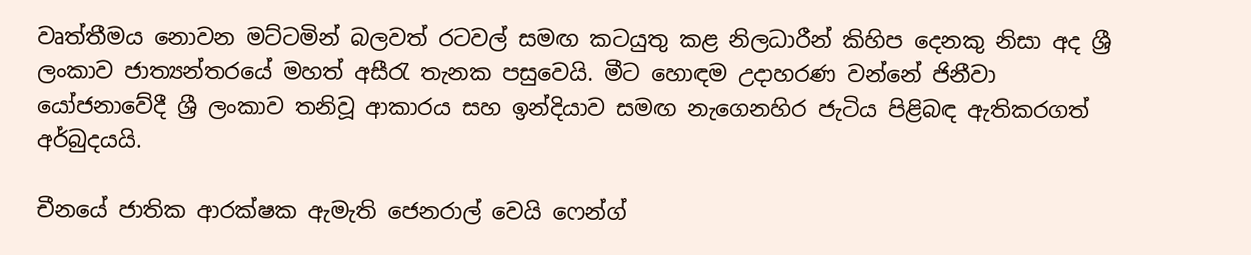වෘත්තීමය නොවන මට්ටමින් බලවත් රටවල් සමඟ කටයුතු කළ නිලධාරීන් කිහිප දෙනකු නිසා අද ශ්‍රී ලංකාව ජාත්‍යන්තරයේ මහත් අසීරැ තැනක පසුවෙයි. මීට හොඳම උදාහරණ වන්නේ ජිනීවා යෝජනාවේදී ශ්‍රී ලංකාව තනිවූ ආකාරය සහ ඉන්දියාව සමඟ නැගෙනහිර ජැටිය පිළිබඳ ඇතිකරගත් අර්බුදයයි.

චීනයේ ජාතික ආරක්ෂක ඇමැති ජෙනරාල් වෙයි ෆෙන්ග්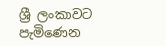ශ්‍රී ලංකාවට පැමිණෙන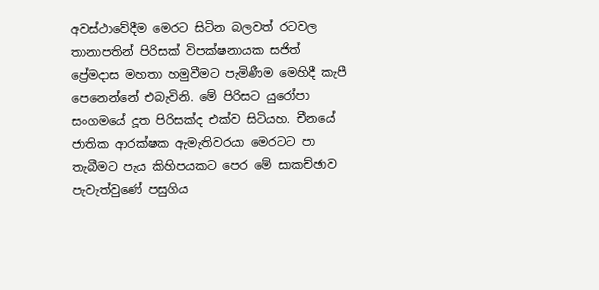අවස්ථාවේදීම මෙරට සිටින බලවත් රටවල තානාපතින් පිරිසක් විපක්ෂනායක සජිත් ප්‍රේමදාස මහතා හමුවීමට පැමිණීම මෙහිදී කැපී පෙනෙන්නේ එබැවිනි. මේ පිරිසට යුරෝපා සංගමයේ දූත පිරිසක්ද එක්ව සිටියහ. චීනයේ ජාතික ආරක්ෂක ඇමැතිවරයා මෙරටට පා තැබීමට පැය කිහිපයකට පෙර මේ සාකච්ඡාව පැවැත්වුණේ පසුගිය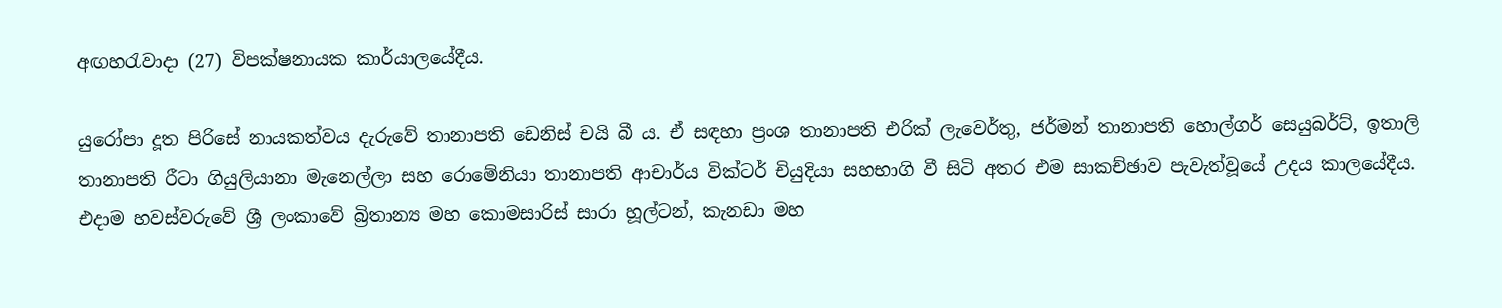අඟහරැවාදා (27) විපක්ෂනායක කාර්යාලයේදීය.

යුරෝපා දූත පිරිසේ නායකත්වය දැරුවේ තානාපති ඩෙනිස් චයි බී ය. ඒ සඳහා ප්‍රංශ තානාපති එරික් ලැවෙර්තු, ජර්මන් තානාපති හොල්ගර් සෙයුබර්ට්, ඉතාලි තානාපති රීටා ගියුලියානා මැනෙල්ලා සහ රොමේනියා තානාපති ආචාර්ය වික්ටර් චියුදියා සහභාගි වී සිටි අතර එම සාකච්ඡාව පැවැත්වූයේ උදය කාලයේදීය. එදාම හවස්වරුවේ ශ්‍රී ලංකාවේ බ්‍රිතාන්‍ය මහ කොමසාරිස් සාරා හූල්ටන්, කැනඩා මහ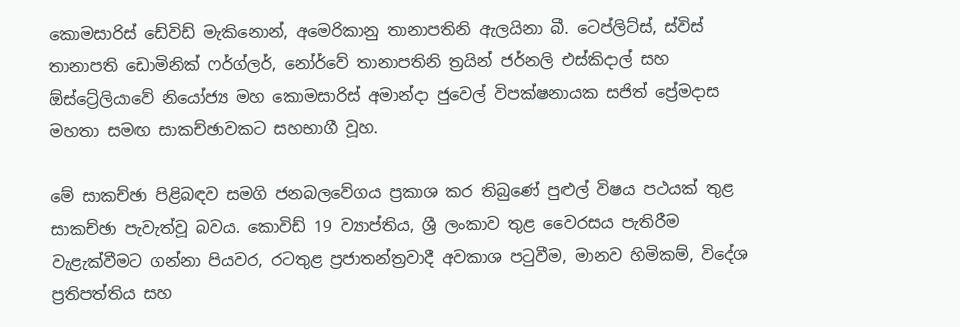කොමසාරිස් ඩේවිඩ් මැකිනොන්, අමෙරිකානු තානාපතිනි ඇලයිනා බී. ටෙප්ලිට්ස්, ස්විස් තානාපති ඩොමිනික් ෆර්ග්ලර්, නෝර්වේ තානාපතිනි ත්‍රයින් ජර්නලි එස්කිදාල් සහ ඕස්ට්‍රේලියාවේ නියෝජ්‍ය මහ කොමසාරිස් අමාන්දා ජුවෙල් විපක්ෂනායක සජිත් ප්‍රේමදාස මහතා සමඟ සාකච්ඡාවකට සහභාගී වූහ.

මේ සාකච්ඡා පිළිබඳව සමගි ජනබලවේගය ප්‍රකාශ කර තිබුණේ පුළුල් විෂය පථයක් තුළ සාකච්ඡා පැවැත්වූ බවය. කොවිඩ් 19 ව්‍යාප්තිය, ශ්‍රී ලංකාව තුළ වෛරසය පැතිරීම වැළැක්වීමට ගන්නා පියවර, රටතුළ ප්‍රජාතන්ත්‍රවාදී අවකාශ පටුවීම, මානව හිමිකම්, විදේශ ප්‍රතිපත්තිය සහ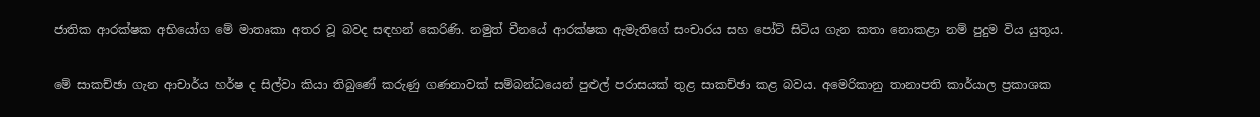ජාතික ආරක්ෂක අභියෝග මේ මාතෘකා අතර වූ බවද සඳහන් කෙරිණි. නමුත් චීනයේ ආරක්ෂක ඇමැතිගේ සංචාරය සහ පෝට් සිටිය ගැන කතා නොකළා නම් පුදුම විය යුතුය.

මේ සාකච්ඡා ගැන ආචාර්ය හර්ෂ ද සිල්වා කියා තිබුණේ කරුණු ගණනාවක් සම්බන්ධයෙන් පුළුල් පරාසයක් තුළ සාකච්ඡා කළ බවය. අමෙරිකානු තානාපති කාර්යාල ප්‍රකාශක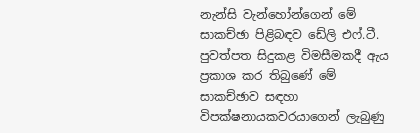නැන්සි වැන්හෝන්ගෙන් මේ සාකච්ඡා පිළිබඳව ඩේලි එෆ්.ටී. පුවත්පත සිදුකළ විමසීමකදී ඇය ප්‍රකාශ කර තිබුණේ මේ සාකච්ඡාව සඳහා විපක්ෂනායකවරයාගෙන් ලැබුණු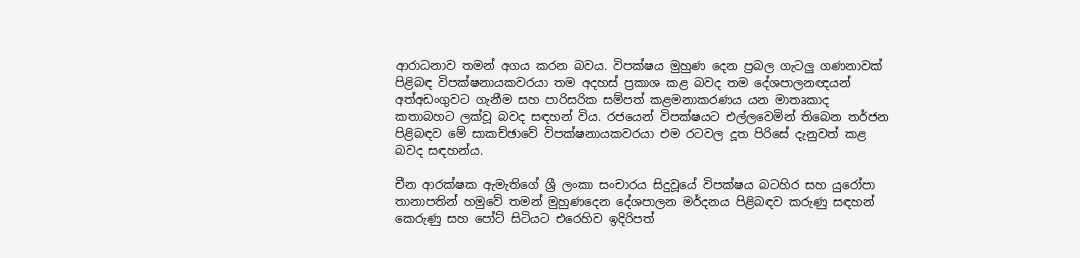ආරාධනාව තමන් අගය කරන බවය. විපක්ෂය මුහුණ දෙන ප්‍රබල ගැටලු ගණනාවක් පිළිබඳ විපක්ෂනායකවරයා තම අදහස් ප්‍රකාශ කළ බවද තම දේශපාලනඥයන් අත්අඩංගුවට ගැනීම සහ පාරිසරික සම්පත් කළමනාකරණය යන මාතෘකාද කතාබහට ලක්වූ බවද සඳහන් විය. රජයෙන් විපක්ෂයට එල්ලවෙමින් තිබෙන තර්ජන පිළිබඳව මේ සාකච්ඡාවේ විපක්ෂනායකවරයා එම රටවල දූත පිරිසේ දැනුවත් කළ බවද සඳහන්ය.

චීන ආරක්ෂක ඇමැතිගේ ශ්‍රී ලංකා සංචාරය සිදුවූයේ විපක්ෂය බටහිර සහ යුරෝපා තානාපතින් හමුවේ තමන් මුහුණදෙන දේශපාලන මර්දනය පිළිබඳව කරුණු සඳහන් කෙරුණු සහ පෝට් සිටියට එරෙහිව ඉදිරිපත්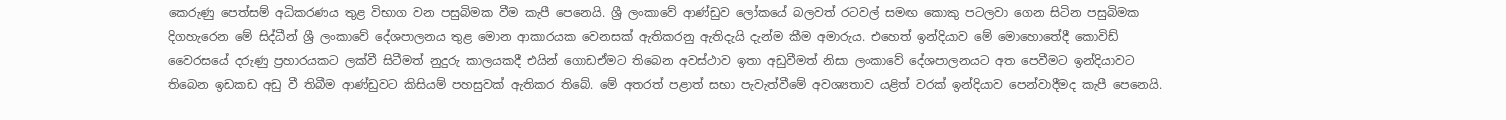කෙරුණු පෙත්සම් අධිකරණය තුළ විභාග වන පසුබිමක වීම කැපී පෙනෙයි. ශ්‍රී ලංකාවේ ආණ්ඩුව ලෝකයේ බලවත් රටවල් සමඟ කොකු පටලවා ගෙන සිටින පසුබිමක දිගහැරෙන මේ සිද්ධීන් ශ්‍රී ලංකාවේ දේශපාලනය තුළ මොන ආකාරයක වෙනසක් ඇතිකරනු ඇතිදැයි දැන්ම කීම අමාරුය. එහෙත් ඉන්දියාව මේ මොහොතේදී කොවිඩ් වෛරසයේ දරුණු ප්‍රහාරයකට ලක්වී සිටීමත් නුදුරු කාලයකදී එයින් ගොඩඒමට තිබෙන අවස්ථාව ඉතා අඩුවීමත් නිසා ලංකාවේ දේශපාලනයට අත පෙවීමට ඉන්දියාවට තිබෙන ඉඩකඩ අඩු වී තිබීම ආණ්ඩුවට කිසියම් පහසුවක් ඇතිකර තිබේ. මේ අතරත් පළාත් සභා පැවැත්වීමේ අවශ්‍යතාව යළිත් වරක් ඉන්දියාව පෙන්වාදීමද කැපී පෙනෙයි.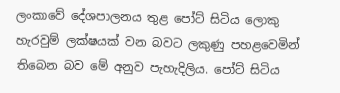ලංකාවේ දේශපාලනය තුළ පෝට් සිටිය ලොකු හැරවුම් ලක්ෂයක් වන බවට ලකුණු පහළවෙමින් තිබෙන බව මේ අනුව පැහැදිලිය. පෝට් සිටිය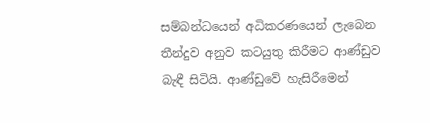සම්බන්ධයෙන් අධිකරණයෙන් ලැබෙන තීන්දුව අනුව කටයුතු කිරීමට ආණ්ඩුව බැඳී සිටියි. ආණ්ඩුවේ හැසිරීමෙන්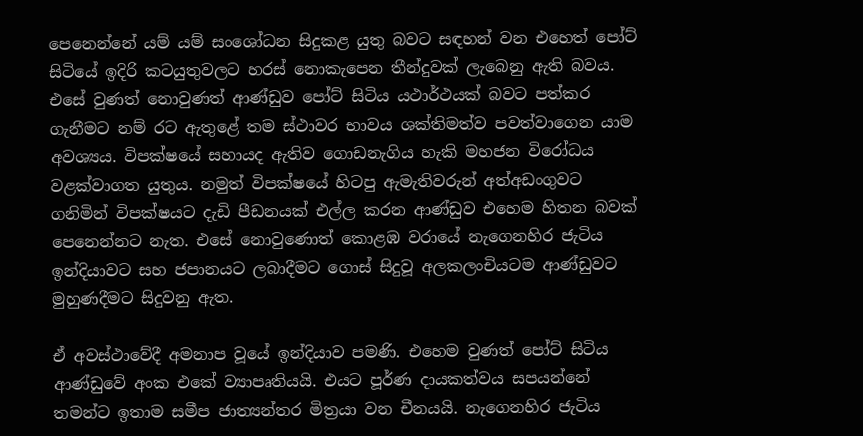පෙනෙන්නේ යම් යම් සංශෝධන සිදුකළ යුතු බවට සඳහන් වන එහෙත් පෝට් සිටියේ ඉදිරි කටයුතුවලට හරස් නොකැපෙන තීන්දුවක් ලැබෙනු ඇති බවය. එසේ වුණත් නොවුණත් ආණ්ඩුව පෝට් සිටිය යථාර්ථයක් බවට පත්කර ගැනීමට නම් රට ඇතුළේ තම ස්ථාවර භාවය ශක්තිමත්ව පවත්වාගෙන යාම අවශ්‍යය. විපක්ෂයේ සහායද ඇතිව ගොඩනැගිය හැකි මහජන විරෝධය වළක්වාගත යුතුය. නමුත් විපක්ෂයේ හිටපු ඇමැතිවරුන් අත්අඩංගුවට ගනිමින් විපක්ෂයට දැඩි පීඩනයක් එල්ල කරන ආණ්ඩුව එහෙම හිතන බවක් පෙනෙන්නට නැත. එසේ නොවුණොත් කොළඹ වරායේ නැගෙනහිර ජැටිය ඉන්දියාවට සහ ජපානයට ලබාදීමට ගොස් සිදුවූ අලකලංචියටම ආණ්ඩුවට මුහුණදීමට සිදුවනු ඇත.

ඒ අවස්ථාවේදී අමනාප වූයේ ඉන්දියාව පමණි. එහෙම වුණත් පෝට් සිටිය ආණ්ඩුවේ අංක එකේ ව්‍යාපෘතියයි. එයට පූර්ණ දායකත්වය සපයන්නේ තමන්ට ඉතාම සමීප ජාත්‍යන්තර මිත්‍රයා වන චීනයයි. නැගෙනහිර ජැටිය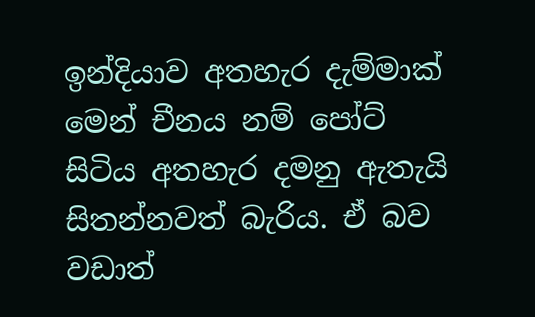ඉන්දියාව අතහැර දැම්මාක් මෙන් චීනය නම් පෝට් සිටිය අතහැර දමනු ඇතැයි සිතන්නවත් බැරිය. ඒ බව වඩාත්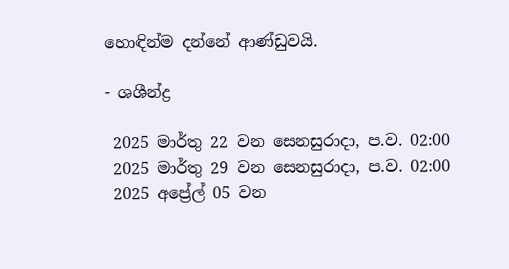හොඳින්ම දන්නේ ආණ්ඩුවයි.

- ශශීන්ද්‍ර

 2025 මාර්තු 22 වන සෙනසුරාදා, ප.ව. 02:00
 2025 මාර්තු 29 වන සෙනසුරාදා, ප.ව. 02:00
 2025 අප්‍රේල් 05 වන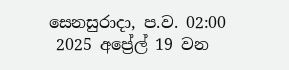සෙනසුරාදා, ප.ව. 02:00
 2025 අප්‍රේල් 19 වන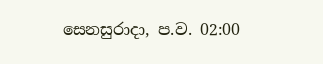සෙනසුරාදා, ප.ව. 02:00